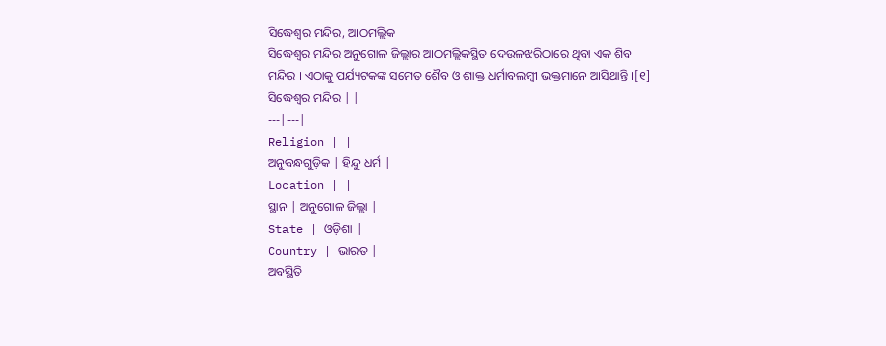ସିଦ୍ଧେଶ୍ୱର ମନ୍ଦିର, ଆଠମଲ୍ଲିକ
ସିଦ୍ଧେଶ୍ୱର ମନ୍ଦିର ଅନୁଗୋଳ ଜିଲ୍ଲାର ଆଠମଲ୍ଲିକସ୍ଥିତ ଦେଉଳଝରିଠାରେ ଥିବା ଏକ ଶିବ ମନ୍ଦିର । ଏଠାକୁ ପର୍ଯ୍ୟଟକଙ୍କ ସମେତ ଶୈବ ଓ ଶାକ୍ତ ଧର୍ମାବଲମ୍ବୀ ଭକ୍ତମାନେ ଆସିଥାନ୍ତି ।[୧]
ସିଦ୍ଧେଶ୍ୱର ମନ୍ଦିର | |
---|---|
Religion | |
ଅନୁବନ୍ଧଗୁଡ଼ିକ | ହିନ୍ଦୁ ଧର୍ମ |
Location | |
ସ୍ଥାନ | ଅନୁଗୋଳ ଜିଲ୍ଲା |
State | ଓଡ଼ିଶା |
Country | ଭାରତ |
ଅବସ୍ଥିତି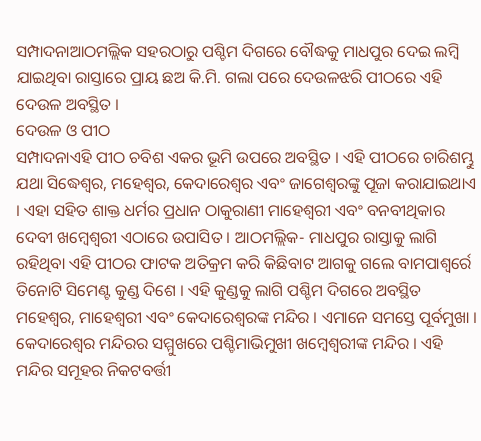ସମ୍ପାଦନାଆଠମଲ୍ଲିକ ସହରଠାରୁ ପଶ୍ଚିମ ଦିଗରେ ବୌଦ୍ଧକୁ ମାଧପୁର ଦେଇ ଲମ୍ବି ଯାଇଥିବା ରାସ୍ତାରେ ପ୍ରାୟ ଛଅ କି.ମି. ଗଲା ପରେ ଦେଉଳଝରି ପୀଠରେ ଏହି ଦେଉଳ ଅବସ୍ଥିତ ।
ଦେଉଳ ଓ ପୀଠ
ସମ୍ପାଦନାଏହି ପୀଠ ଚବିଶ ଏକର ଭୂମି ଉପରେ ଅବସ୍ଥିତ । ଏହି ପୀଠରେ ଚାରିଶମ୍ଭୁ ଯଥା ସିଦ୍ଧେଶ୍ୱର, ମହେଶ୍ୱର, କେଦାରେଶ୍ୱର ଏବଂ ଜାଗେଶ୍ୱରଙ୍କୁ ପୂଜା କରାଯାଇଥାଏ । ଏହା ସହିତ ଶାକ୍ତ ଧର୍ମର ପ୍ରଧାନ ଠାକୁରାଣୀ ମାହେଶ୍ୱରୀ ଏବଂ ବନବୀଥିକାର ଦେବୀ ଖମ୍ବେଶ୍ୱରୀ ଏଠାରେ ଉପାସିତ । ଆଠମଲ୍ଲିକ- ମାଧପୁର ରାସ୍ତାକୁ ଲାଗି ରହିଥିବା ଏହି ପୀଠର ଫାଟକ ଅତିକ୍ରମ କରି କିଛିବାଟ ଆଗକୁ ଗଲେ ବାମପାଶ୍ୱର୍ରେ ତିନୋଟି ସିମେଣ୍ଟ କୁଣ୍ଡ ଦିଶେ । ଏହି କୁଣ୍ଡକୁ ଲାଗି ପଶ୍ଚିମ ଦିଗରେ ଅବସ୍ଥିତ ମହେଶ୍ୱର, ମାହେଶ୍ୱରୀ ଏବଂ କେଦାରେଶ୍ୱରଙ୍କ ମନ୍ଦିର । ଏମାନେ ସମସ୍ତେ ପୂର୍ବମୁଖା । କେଦାରେଶ୍ୱର ମନ୍ଦିରର ସମ୍ମୁଖରେ ପଶ୍ଚିମାଭିମୁଖୀ ଖମ୍ବେଶ୍ୱରୀଙ୍କ ମନ୍ଦିର । ଏହି ମନ୍ଦିର ସମୂହର ନିକଟବର୍ତ୍ତୀ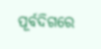ପୂର୍ବଦିଗରେ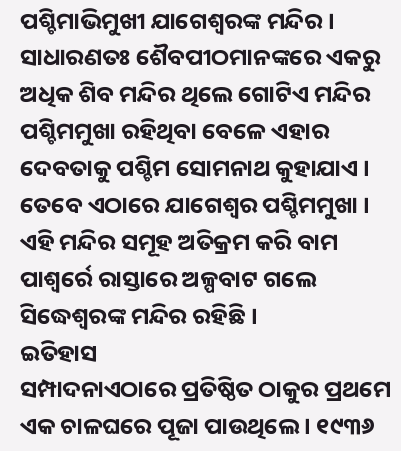ପଶ୍ଚିମାଭିମୁଖୀ ଯାଗେଶ୍ୱରଙ୍କ ମନ୍ଦିର । ସାଧାରଣତଃ ଶୈବପୀଠମାନଙ୍କରେ ଏକରୁ ଅଧିକ ଶିବ ମନ୍ଦିର ଥିଲେ ଗୋଟିଏ ମନ୍ଦିର ପଶ୍ଚିମମୁଖା ରହିଥିବା ବେଳେ ଏହାର ଦେବତାକୁ ପଶ୍ଚିମ ସୋମନାଥ କୁହାଯାଏ । ତେବେ ଏଠାରେ ଯାଗେଶ୍ୱର ପଶ୍ଚିମମୁଖା । ଏହି ମନ୍ଦିର ସମୂହ ଅତିକ୍ରମ କରି ବାମ ପାଶ୍ୱର୍ରେ ରାସ୍ତାରେ ଅଳ୍ପବାଟ ଗଲେ ସିଦ୍ଧେଶ୍ୱରଙ୍କ ମନ୍ଦିର ରହିଛି ।
ଇତିହାସ
ସମ୍ପାଦନାଏଠାରେ ପ୍ରତିଷ୍ଠିତ ଠାକୁର ପ୍ରଥମେ ଏକ ଚାଳଘରେ ପୂଜା ପାଉଥିଲେ । ୧୯୩୬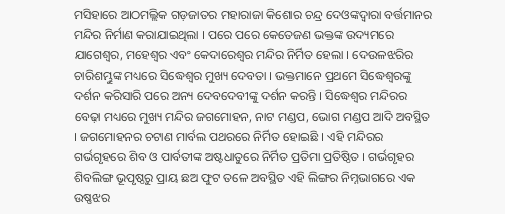ମସିହାରେ ଆଠମଲ୍ଲିକ ଗଡ଼ଜାତର ମହାରାଜା କିଶୋର ଚନ୍ଦ୍ର ଦେଓଙ୍କଦ୍ୱାରା ବର୍ତ୍ତମାନର ମନ୍ଦିର ନିର୍ମାଣ କରାଯାଇଥିଲା । ପରେ ପରେ କେତେଜଣ ଭକ୍ତଙ୍କ ଉଦ୍ୟମରେ ଯାଗେଶ୍ୱର, ମହେଶ୍ୱର ଏବଂ କେଦାରେଶ୍ୱର ମନ୍ଦିର ନିର୍ମିତ ହେଲା । ଦେଉଳଝରିର ଚାରିଶମ୍ଭୁଙ୍କ ମଧ୍ୟରେ ସିଦ୍ଧେଶ୍ୱର ମୁଖ୍ୟ ଦେବତା । ଭକ୍ତମାନେ ପ୍ରଥମେ ସିଦ୍ଧେଶ୍ୱରଙ୍କୁ ଦର୍ଶନ କରିସାରି ପରେ ଅନ୍ୟ ଦେବଦେବୀଙ୍କୁ ଦର୍ଶନ କରନ୍ତି । ସିଦ୍ଧେଶ୍ୱର ମନ୍ଦିରର ବେଢ଼ା ମଧ୍ୟରେ ମୁଖ୍ୟ ମନ୍ଦିର ଜଗମୋହନ, ନାଟ ମଣ୍ଡପ, ଭୋଗ ମଣ୍ଡପ ଆଦି ଅବସ୍ଥିତ । ଜଗମୋହନର ଚଟାଣ ମାର୍ବଲ ପଥରରେ ନିର୍ମିତ ହୋଇଛି । ଏହି ମନ୍ଦିରର ଗର୍ଭଗୃହରେ ଶିବ ଓ ପାର୍ବତୀଙ୍କ ଅଷ୍ଟଧାତୁରେ ନିର୍ମିତ ପ୍ରତିମା ପ୍ରତିଷ୍ଠିତ । ଗର୍ଭଗୃହର ଶିବଲିଙ୍ଗ ଭୂପୃଷ୍ଠରୁ ପ୍ରାୟ ଛଅ ଫୁଟ ତଳେ ଅବସ୍ଥିତ ଏହି ଲିଙ୍ଗର ନିମ୍ନଭାଗରେ ଏକ ଉଷ୍ଣଝର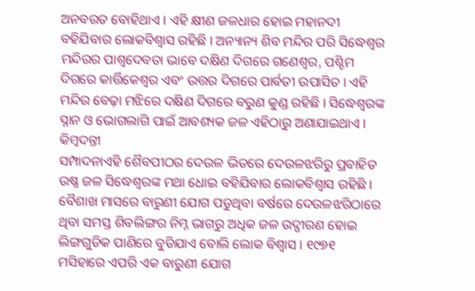ଅନବରତ ବୋହିଥାଏ । ଏହି କ୍ଷୀଣ ଜଳଧାର ହୋଇ ମହାନଦୀ ବହିଯିବାର ଲୋକବିଶ୍ୱାସ ରହିଛି । ଅନ୍ୟାନ୍ୟ ଶିବ ମନ୍ଦିର ପରି ସିଦ୍ଧେଶ୍ୱର ମନ୍ଦିରର ପାଶ୍ୱଦେବତା ଭାବେ ଦକ୍ଷିଣ ଦିଗରେ ଗଣେଶ୍ୱର, ପଶ୍ଚିମ ଦିଗରେ କାର୍ତ୍ତିକେଶ୍ୱର ଏବଂ ଉତ୍ତର ଦିଗରେ ପାର୍ବତୀ ଉପାସିତ । ଏହି ମନ୍ଦିର ବେଢ଼ା ମଝିରେ ଦକ୍ଷିଣ ଦିଗରେ ବରୁଣ କୁଣ୍ଡ ରହିଛି । ସିଦ୍ଧେଶ୍ୱରଙ୍କ ସ୍ନାନ ଓ ଭୋଗଲାଗି ପାଇଁ ଆବଶ୍ୟକ ଜଳ ଏହିଠାରୁ ଅଣାଯାଇଥାଏ ।
କିମ୍ବଦନ୍ତୀ
ସମ୍ପାଦନାଏହି ଶୈବପୀଠର ଦେଉଳ ଭିତରେ ଦେଉଳଝରିରୁ ପ୍ରବାହିତ ଉଷ୍ଣ ଜଳ ସିଦ୍ଧେଶ୍ୱରଙ୍କ ମଥା ଧୋଇ ବହିଯିବାର ଲୋକବିଶ୍ୱାସ ରହିଛି । ବୈଶାଖ ମାସରେ ବାରୁଣୀ ଯୋଗ ପଡୁଥିବା ବର୍ଷରେ ଦେଉଳଝରିଠାରେ ଥିବା ସମସ୍ତ ଶିବଲିଙ୍ଗର ନିମ୍ନ ଭାଗରୁ ଅଧିକ ଜଳ ଉଦ୍ଗୀରଣ ହୋଇ ଲିଙ୍ଗଗୁଡିକ ପାଣିରେ ବୁଡିଯାଏ ବୋଲି ଲୋକ ବିଶ୍ୱାସ । ୧୯୭୧ ମସିହାରେ ଏପରି ଏକ ବାରୁଣୀ ଯୋଗ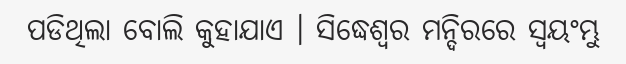ପଡିଥିଲା ବୋଲି କୁହାଯାଏ । ସିଦ୍ଧେଶ୍ୱର ମନ୍ଦିରରେ ସ୍ୱୟଂମ୍ଭୁ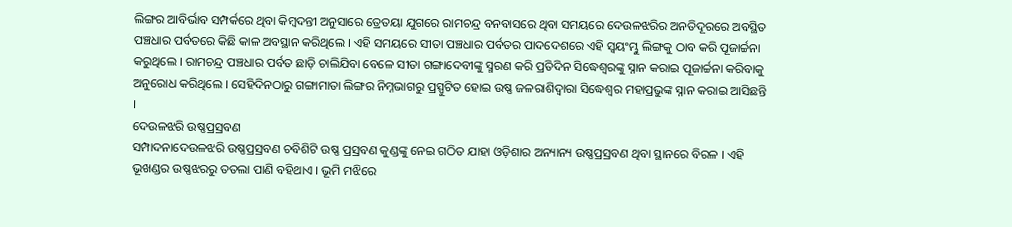ଲିଙ୍ଗର ଆବିର୍ଭାବ ସମ୍ପର୍କରେ ଥିବା କିମ୍ବଦନ୍ତୀ ଅନୁସାରେ ତ୍ରେତୟା ଯୁଗରେ ରାମଚନ୍ଦ୍ର ବନବାସରେ ଥିବା ସମୟରେ ଦେଉଳଝରିର ଅନତିଦୂରରେ ଅବସ୍ଥିତ ପଞ୍ଚଧାର ପର୍ବତରେ କିଛି କାଳ ଅବସ୍ଥାନ କରିଥିଲେ । ଏହି ସମୟରେ ସୀତା ପଞ୍ଚଧାର ପର୍ବତର ପାଦଦେଶରେ ଏହି ସ୍ୱୟଂମ୍ଭୁ ଲିଙ୍ଗକୁ ଠାବ କରି ପୂଜାର୍ଚ୍ଚନା କରୁଥିଲେ । ରାମଚନ୍ଦ୍ର ପଞ୍ଚଧାର ପର୍ବତ ଛାଡ଼ି ଚାଲିଯିବା ବେଳେ ସୀତା ଗଙ୍ଗାଦେବୀଙ୍କୁ ସ୍ମରଣ କରି ପ୍ରତିଦିନ ସିଦ୍ଧେଶ୍ୱରଙ୍କୁ ସ୍ନାନ କରାଇ ପୂଜାର୍ଚ୍ଚନା କରିବାକୁ ଅନୁରୋଧ କରିଥିଲେ । ସେହିଦିନଠାରୁ ଗଙ୍ଗାମାତା ଲିଙ୍ଗର ନିମ୍ନଭାଗରୁ ପ୍ରସ୍ପୁଟିତ ହୋଇ ଉଷ୍ଣ ଜଳରାଶିଦ୍ୱାରା ସିଦ୍ଧେଶ୍ୱର ମହାପ୍ରଭୁଙ୍କ ସ୍ନାନ କରାଇ ଆସିଛନ୍ତି ।
ଦେଉଳଝରି ଉଷ୍ଣପ୍ରସ୍ରବଣ
ସମ୍ପାଦନାଦେଉଳଝରି ଉଷ୍ଣପ୍ରସ୍ରବଣ ଚବିଶିଟି ଉଷ୍ଣ ପ୍ରସ୍ରବଣ କୁଣ୍ଡଙ୍କୁ ନେଇ ଗଠିତ ଯାହା ଓଡ଼ିଶାର ଅନ୍ୟାନ୍ୟ ଉଷ୍ଣପ୍ରସ୍ରବଣ ଥିବା ସ୍ଥାନରେ ବିରଳ । ଏହି ଭୂଖଣ୍ଡର ଉଷ୍ଣଝରରୁ ତତଲା ପାଣି ବହିଥାଏ । ଭୂମି ମଝିରେ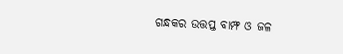ଗନ୍ଧକର ଉତ୍ତପ୍ତ ବାମ୍ଫ ଓ ଜଳ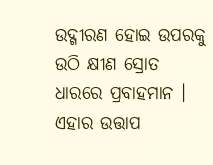ଉଦ୍ଗୀରଣ ହୋଇ ଉପରକୁ ଉଠି କ୍ଷୀଣ ସ୍ରୋତ ଧାରରେ ପ୍ରବାହମାନ । ଏହାର ଉତ୍ତାପ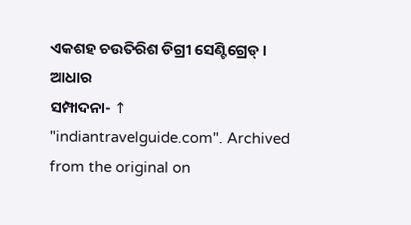ଏକଶହ ଚଉତିରିଶ ଡିଗ୍ରୀ ସେଣ୍ଟିଗ୍ରେଡ୍ ।
ଆଧାର
ସମ୍ପାଦନା- ↑ "indiantravelguide.com". Archived from the original on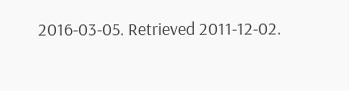2016-03-05. Retrieved 2011-12-02.